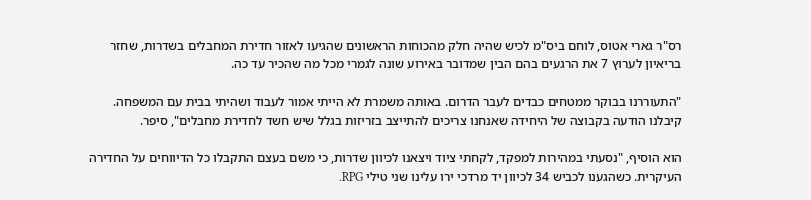רס"ר גארי אטוס, לוחם ביס"מ לכיש שהיה חלק מהכוחות הראשונים שהגיעו לאזור חדירת המחבלים בשדרות, שחזר בריאיון לערוץ 7 את הרגעים בהם הבין שמדובר באירוע שונה לגמרי מכל מה שהכיר עד כה.

"התעוררנו בבוקר ממטחים כבדים לעבר הדרום. באותה משמרת לא הייתי אמור לעבוד ושהיתי בבית עם המשפחה. קיבלנו הודעה בקבוצה של היחידה שאנחנו צריכים להתייצב בזריזות בגלל שיש חשד לחדירת מחבלים", סיפר.

הוא הוסיף, "נסעתי במהירות למפקד, לקחתי ציוד ויצאנו לכיוון שדרות, כי משם בעצם התקבלו כל הדיווחים על החדירה העיקרית. כשהגענו לכביש 34 לכיוון יד מרדכי ירו עלינו שני טילי RPG.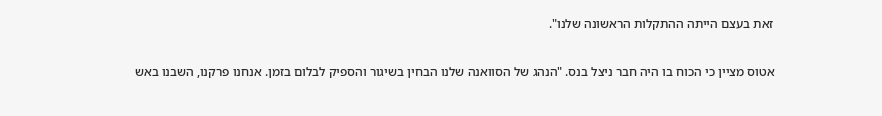זאת בעצם הייתה ההתקלות הראשונה שלנו".

אטוס מציין כי הכוח בו היה חבר ניצל בנס. "הנהג של הסוואנה שלנו הבחין בשיגור והספיק לבלום בזמן. אנחנו פרקנו, השבנו באש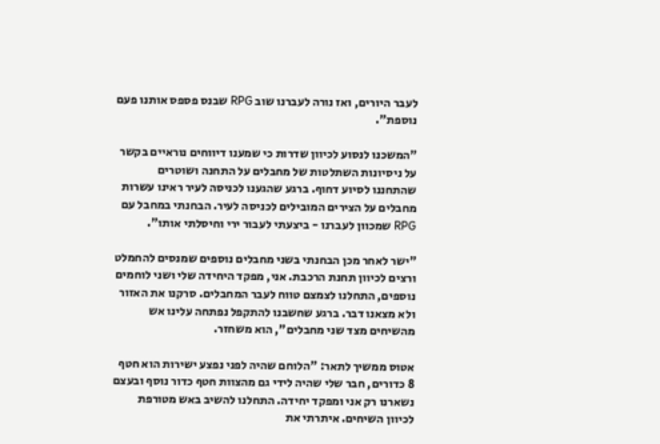לעבר היורים, ואז נורה לעברנו שוב RPG שבנס פספס אותנו פעם נוספת".

"המשכנו לנסוע לכיוון שדרות כי שמענו דיווחים נוראיים בקשר על ניסיונות השתלטות של מחבלים על התחנה ושוטרים שהתחננו לסיוע דחוף. ברגע שהגענו לכניסה לעיר ראינו עשרות מחבלים על הצירים המובילים לכניסה לעיר. הבחנתי במחבל עם RPG שמכוון לעברנו - ביצעתי לעבור ירי וחיסלתי אותו".

"ישר לאחר מכן הבחנתי בשני מחבלים נוספים שמנסים להחמלט ורצים לכיוון תחנת הרכבת. אני, מפקד היחידה שלי ושני לוחמים נוספים, התחלנו לצמצם טווח לעבר המחבלים. סרקנו את האזור ולא מצאנו דבר. ברגע שחשבנו להתקפל נפתחה עלינו אש מהשיחים מצד שני מחבלים", הוא משחזר.

אטוס ממשיך לתאר: "הלוחם שהיה לפני נפצע ישירות הוא חטף 8 כדורים, חבר שלי שהיה לידי גם מהצוות חטף כדור נוסף ובעצם נשארנו רק אני ומפקד יחידה. התחלנו להשיב באש מטורפת לכיוון השיחים. איתרתי את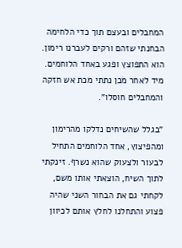המחבלים ובעצם תוך כדי הלחימה הבחנתי שזהם ורקים לעברנו רימון. הוא התפוצץ ופגע באחד הלוחמים. מיד לאחר מכן נתתי מכת אש חזקה והמחבלים חוסלו".

"בגלל שהשיחים נדלקו מהרימון ומהפיצוץ, אחד הלוחמים התחיל לבעור ולצעוק שהוא נשרף. זינקתי לתוך השיח, הוצאתי אותו משם, לקחתי גם את הבחור השני שהיה פצוע והתחלנו לחלץ אותם לכיוון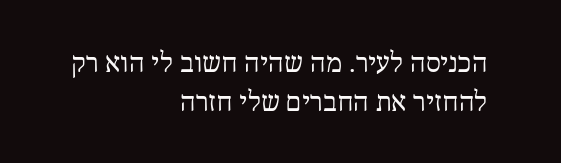הכניסה לעיר. מה שהיה חשוב לי הוא רק להחזיר את החברים שלי חזרה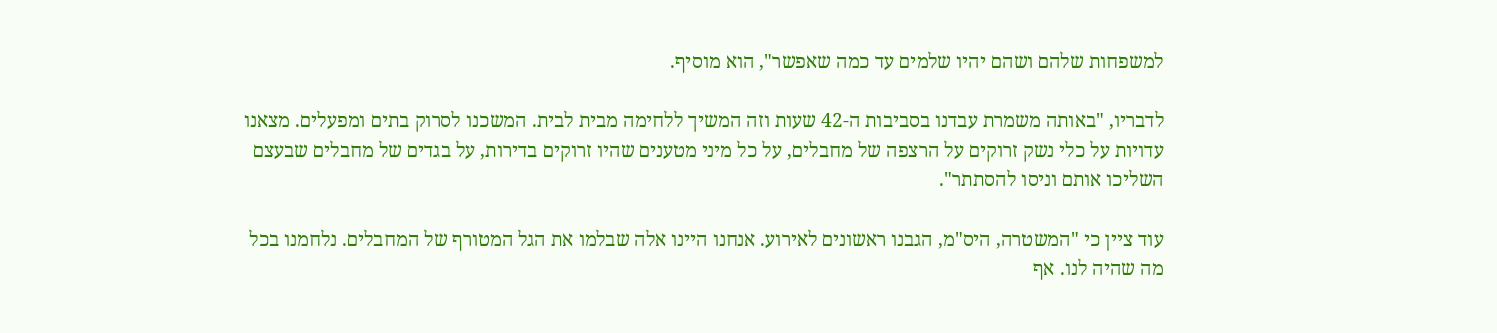למשפחות שלהם ושהם יהיו שלמים עד כמה שאפשר", הוא מוסיף.

לדבריו, "באותה משמרת עבדנו בסביבות ה-42 שעות וזה המשיך ללחימה מבית לבית. המשכנו לסרוק בתים ומפעלים. מצאנו עדויות על כלי נשק זרוקים על הרצפה של מחבלים, על כל מיני מטענים שהיו זרוקים בדירות, על בגדים של מחבלים שבעצם השליכו אותם וניסו להסתתר".

עוד ציין כי "המשטרה, היס"מ, הגבנו ראשונים לאירוע. אנחנו היינו אלה שבלמו את הגל המטורף של המחבלים. נלחמנו בכל מה שהיה לנו. אף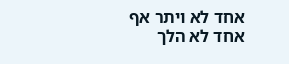אחד לא ויתר אף אחד לא הלך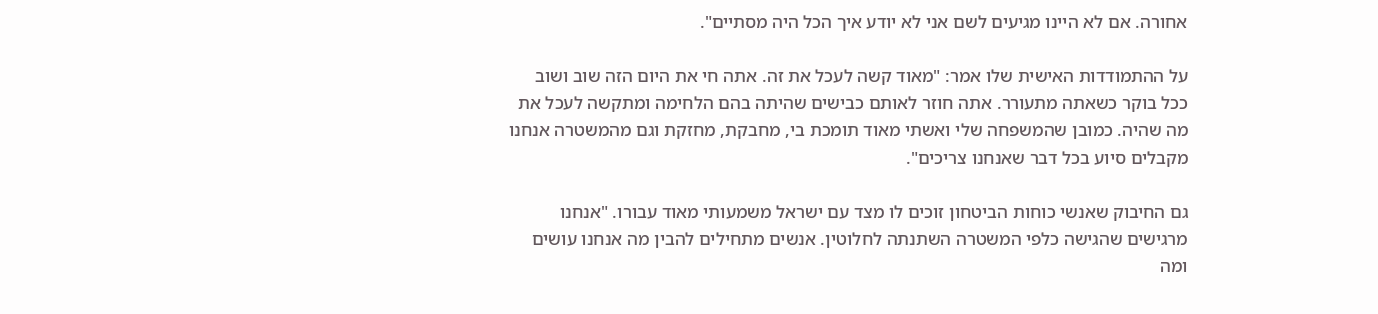אחורה. אם לא היינו מגיעים לשם אני לא יודע איך הכל היה מסתיים".

על ההתמודדות האישית שלו אמר: "מאוד קשה לעכל את זה. אתה חי את היום הזה שוב ושוב ככל בוקר כשאתה מתעורר. אתה חוזר לאותם כבישים שהיתה בהם הלחימה ומתקשה לעכל את מה שהיה. כמובן שהמשפחה שלי ואשתי מאוד תומכת בי, מחבקת, מחזקת וגם מהמשטרה אנחנו מקבלים סיוע בכל דבר שאנחנו צריכים".

גם החיבוק שאנשי כוחות הביטחון זוכים לו מצד עם ישראל משמעותי מאוד עבורו. "אנחנו מרגישים שהגישה כלפי המשטרה השתנתה לחלוטין. אנשים מתחילים להבין מה אנחנו עושים ומה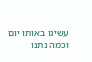עשינו באותו יום וכמה נתנו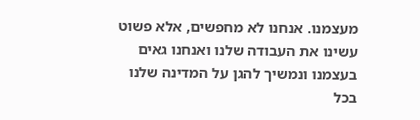מעצמנו. אנחנו לא מחפשים, אלא פשוט עשינו את העבודה שלנו ואנחנו גאים בעצמנו ונמשיך להגן על המדינה שלנו בכל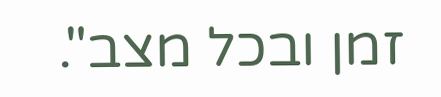זמן ובכל מצב".